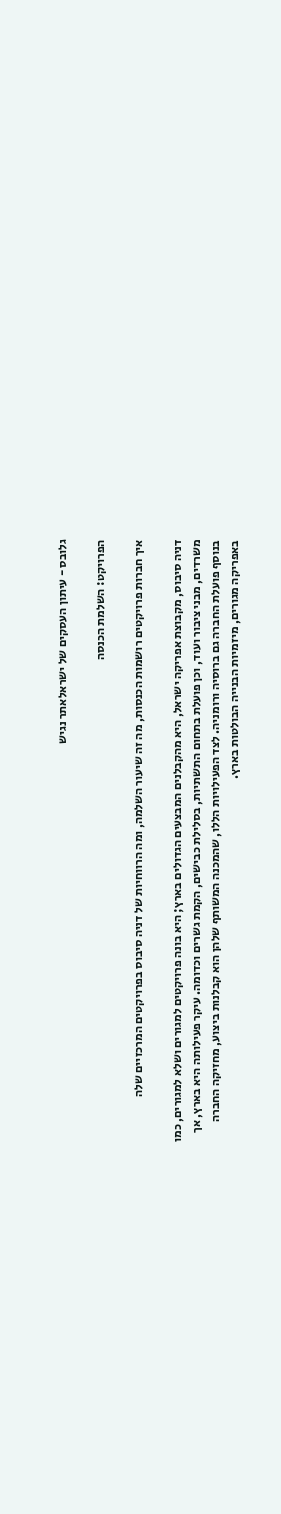גלובס - עיתון העסקים של ישראלאתר נגיש

הפרויקט: השלמת הכנסה

איך חברות פרויקטים רושמות הכנסות, מה זה שיעור השלמה, ומה הרווחיות של דניה סיבוס בפרויקטים המרכזיים שלה

דניה סיבוס, מקבוצת אפריקה ישראל, היא מהקבלנים המבצעים הגדולים בארץ; היא בונה פרויקטים למגורים ושלא למגורים, כמו משרדים, מבני ציבור ועוד, וכן פועלת בתחום התשתיות, בסלילת כבישים, הקמת גשרים וכדומה. עיקר פעילותה היא בארץ, אך בנוסף פועלת החברה גם ברוסיה ורומניה. לצד הפעילויות הללו, שהמכנה המשותף שלהן הוא קבלנות ביצוע, מחזיקה החברה באפריקה מגורים, מיזמיות הבנייה הבולטות בארץ.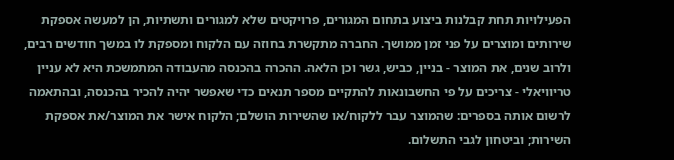הפעילויות תחת קבלנות ביצוע בתחום המגורים, פרויקטים שלא למגורים ותשתיות, הן למעשה אספקת שירותים ומוצרים על פני זמן ממושך. החברה מתקשרת בחוזה עם הלקוח ומספקת לו במשך חודשים רבים, ולרוב שנים, את המוצר - בניין, כביש, גשר וכן הלאה. ההכרה בהכנסה מהעבודה המתמשכת היא לא עניין טריוויאלי - צריכים על פי החשבונאות להתקיים מספר תנאים כדי שאפשר יהיה להכיר בהכנסה, ובהתאמה לרשום אותה בספרים: שהמוצר עבר ללקוח/או שהשירות הושלם; הלקוח אישר את המוצר/את אספקת השירות; וביטחון לגבי התשלום.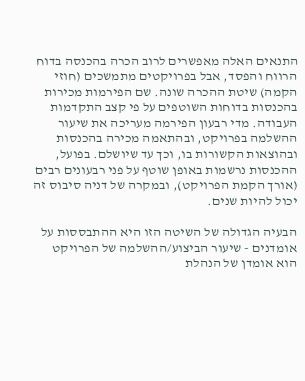התנאים האלה מאפשרים לרוב הכרה בהכנסה בדוח הרווח והפסד, אבל בפרויקטים מתמשכים (חוזי הקמה) שיטת ההכרה שונה. שם הפירמות מכירות בהכנסות בדוחות השוטפים על פי קצב התקדמות העבודה. מדי רבעון הפירמה מעריכה את שיעור ההשלמה בפרויקט, ובהתאמה מכירה בהכנסות ובהוצאות הקשורות בו, וכך עד שיושלם. בפועל, ההכנסות נרשמות באופן שוטף על פני רבעונים רבים (אורך הקמת הפרויקט), ובמקרה של דניה סיבוס זה יכול להיות שנים.

הבעיה הגדולה של השיטה הזו היא ההתבססות על אומדנים - שיעור הביצוע/ההשלמה של הפרויקט הוא אומדן של הנהלת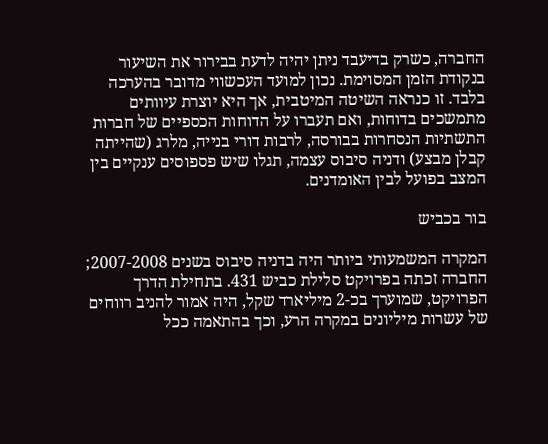החברה, כשרק בדיעבד ניתן יהיה לדעת בבירור את השיעור בנקודת הזמן המסוימת. נכון למועד העכשווי מדובר בהערכה בלבד. זו כנראה השיטה המיטבית, אך היא יוצרת עיוותים מתמשכים בדוחות, ואם תעברו על הדוחות הכספיים של חברות התשתיות הנסחרות בבורסה, לרבות דורי בנייה, מלרג (שהייתה קבלן מבצע) ודניה סיבוס עצמה, תגלו שיש פספוסים ענקיים בין המצב בפועל לבין האומדנים.

בור בכביש

המקרה המשמעותי ביותר היה בדניה סיבוס בשנים 2007-2008; החברה זכתה בפרויקט סלילת כביש 431. בתחילת הדרך הפרויקט, שמוערך בכ-2 מיליארד שקל, היה אמור להניב רווחים של עשרות מיליונים במקרה הרע, וכך בהתאמה ככל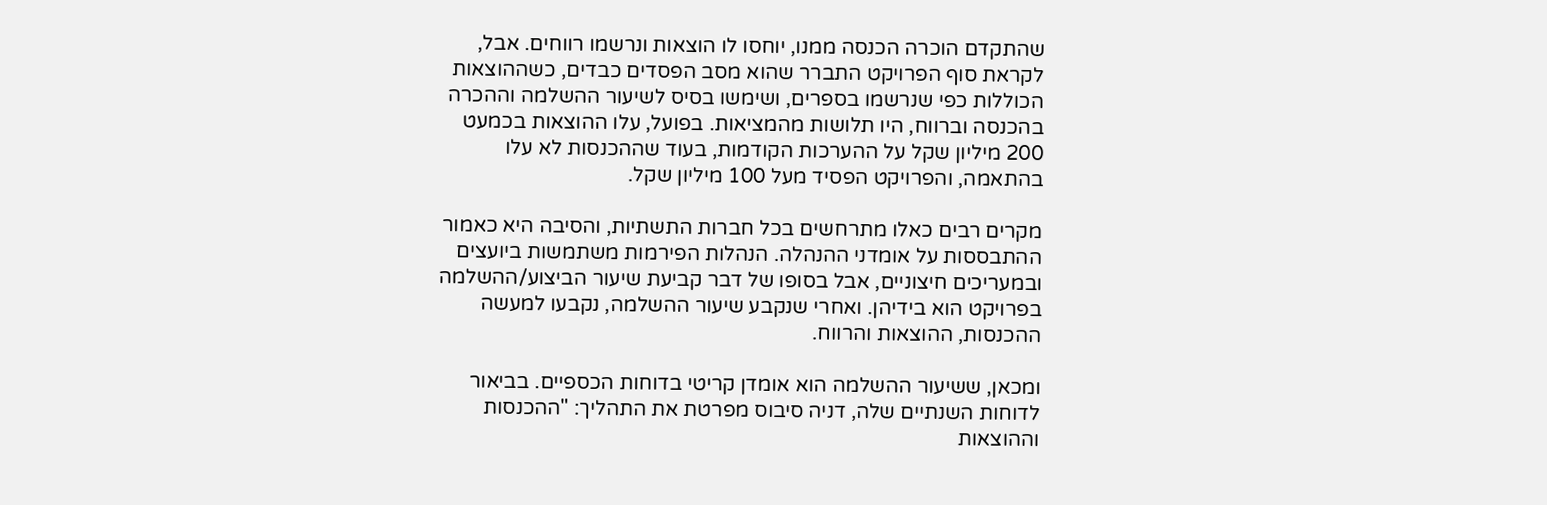שהתקדם הוכרה הכנסה ממנו, יוחסו לו הוצאות ונרשמו רווחים. אבל, לקראת סוף הפרויקט התברר שהוא מסב הפסדים כבדים, כשההוצאות הכוללות כפי שנרשמו בספרים, ושימשו בסיס לשיעור ההשלמה וההכרה בהכנסה וברווח, היו תלושות מהמציאות. בפועל, עלו ההוצאות בכמעט 200 מיליון שקל על ההערכות הקודמות, בעוד שההכנסות לא עלו בהתאמה, והפרויקט הפסיד מעל 100 מיליון שקל.

מקרים רבים כאלו מתרחשים בכל חברות התשתיות, והסיבה היא כאמור ההתבססות על אומדני ההנהלה. הנהלות הפירמות משתמשות ביועצים ובמעריכים חיצוניים, אבל בסופו של דבר קביעת שיעור הביצוע/ההשלמה בפרויקט הוא בידיהן. ואחרי שנקבע שיעור ההשלמה, נקבעו למעשה ההכנסות, ההוצאות והרווח.

ומכאן, ששיעור ההשלמה הוא אומדן קריטי בדוחות הכספיים. בביאור לדוחות השנתיים שלה, דניה סיבוס מפרטת את התהליך: "ההכנסות וההוצאות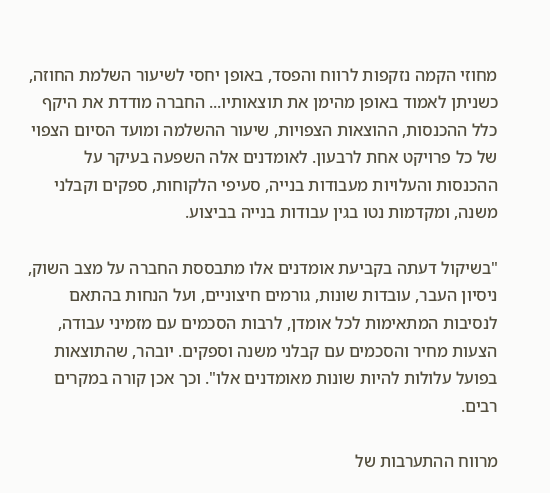מחוזי הקמה נזקפות לרווח והפסד, באופן יחסי לשיעור השלמת החוזה, כשניתן לאמוד באופן מהימן את תוצאותיו... החברה מודדת את היקף כלל ההכנסות, ההוצאות הצפויות, שיעור ההשלמה ומועד הסיום הצפוי של כל פרויקט אחת לרבעון. לאומדנים אלה השפעה בעיקר על ההכנסות והעלויות מעבודות בנייה, סעיפי הלקוחות, ספקים וקבלני משנה, ומקדמות נטו בגין עבודות בנייה בביצוע.

"בשיקול דעתה בקביעת אומדנים אלו מתבססת החברה על מצב השוק, ניסיון העבר, עובדות שונות, גורמים חיצוניים, ועל הנחות בהתאם לנסיבות המתאימות לכל אומדן, לרבות הסכמים עם מזמיני עבודה, הצעות מחיר והסכמים עם קבלני משנה וספקים. יובהר, שהתוצאות בפועל עלולות להיות שונות מאומדנים אלו". וכך אכן קורה במקרים רבים.

מרווח ההתערבות של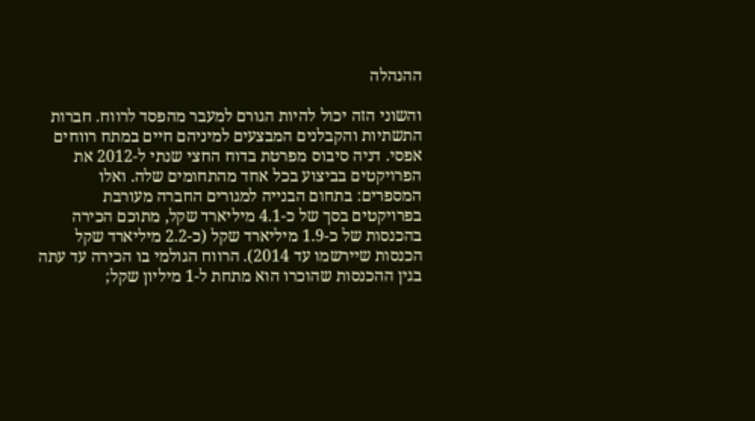ההנהלה

והשוני הזה יכול להיות הגורם למעבר מהפסד לרווח. חברות התשתיות והקבלנים המבצעים למיניהם חיים במתח רווחים אפסי. דניה סיבוס מפרטת בדוח החצי שנתי ל-2012 את הפרויקטים בביצוע בכל אחד מהתחומים שלה. ואלו המספרים: בתחום הבנייה למגורים החברה מעורבת בפרויקטים בסך של כ-4.1 מיליארד שקל, מתוכם הכירה בהכנסות של כ-1.9 מיליארד שקל (כ-2.2 מיליארד שקל הכנסות שיירשמו עד 2014). הרווח הגולמי בו הכירה עד עתה בגין ההכנסות שהוכרו הוא מתחת ל-1 מיליון שקל;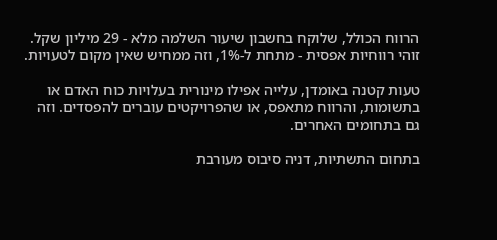הרווח הכולל, שלוקח בחשבון שיעור השלמה מלא - 29 מיליון שקל. זוהי רווחיות אפסית - מתחת ל-1%, וזה ממחיש שאין מקום לטעויות.

טעות קטנה באומדן, עלייה אפילו מינורית בעלויות כוח האדם או בתשומות, והרווח מתאפס, או שהפרויקטים עוברים להפסדים. וזה גם בתחומים האחרים.

בתחום התשתיות, דניה סיבוס מעורבת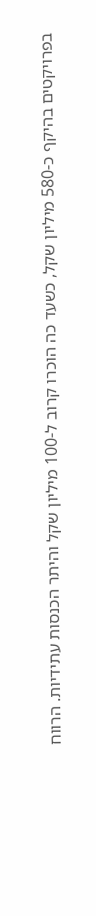בפרויקטים בהיקף כ-580 מיליון שקל, כשעד כה הוכרו קרוב ל-100 מיליון שקל והיתר הכנסות עתידיות. הרווח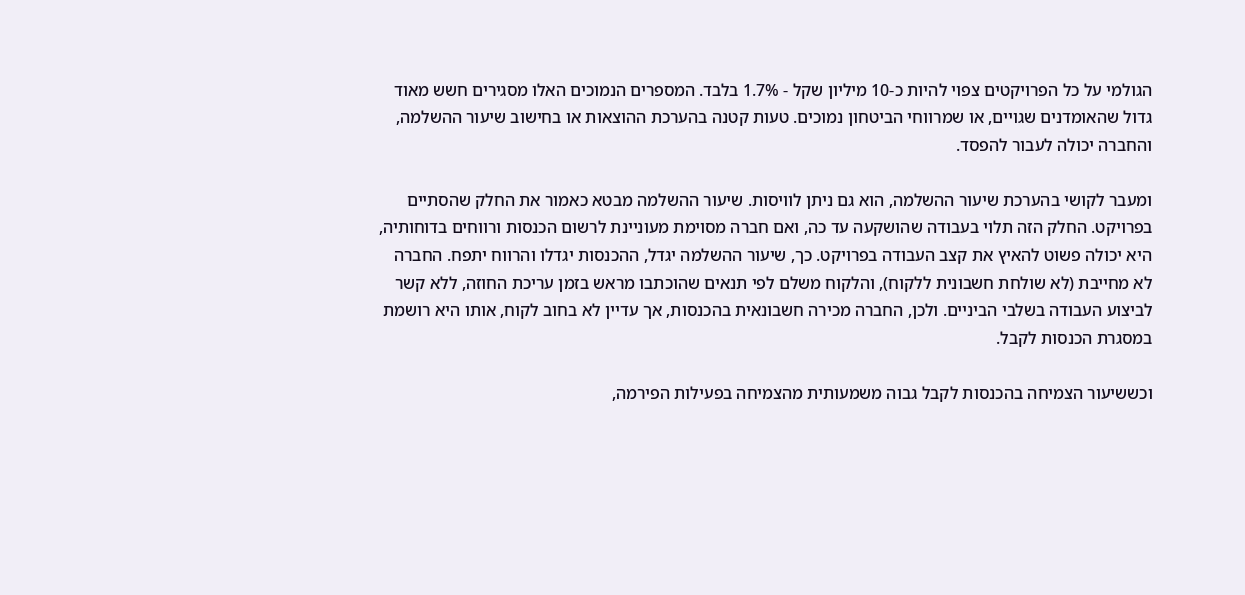הגולמי על כל הפרויקטים צפוי להיות כ-10 מיליון שקל - 1.7% בלבד. המספרים הנמוכים האלו מסגירים חשש מאוד גדול שהאומדנים שגויים, או שמרווחי הביטחון נמוכים. טעות קטנה בהערכת ההוצאות או בחישוב שיעור ההשלמה, והחברה יכולה לעבור להפסד.

ומעבר לקושי בהערכת שיעור ההשלמה, הוא גם ניתן לוויסות. שיעור ההשלמה מבטא כאמור את החלק שהסתיים בפרויקט. החלק הזה תלוי בעבודה שהושקעה עד כה, ואם חברה מסוימת מעוניינת לרשום הכנסות ורווחים בדוחותיה, היא יכולה פשוט להאיץ את קצב העבודה בפרויקט. כך, שיעור ההשלמה יגדל, ההכנסות יגדלו והרווח יתפח. החברה לא מחייבת (לא שולחת חשבונית ללקוח), והלקוח משלם לפי תנאים שהוכתבו מראש בזמן עריכת החוזה, ללא קשר לביצוע העבודה בשלבי הביניים. ולכן, החברה מכירה חשבונאית בהכנסות, אך עדיין לא בחוב לקוח, אותו היא רושמת במסגרת הכנסות לקבל.

וכששיעור הצמיחה בהכנסות לקבל גבוה משמעותית מהצמיחה בפעילות הפירמה,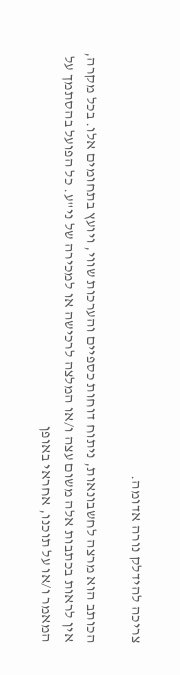צריכה להידלק נורה אדומה.

הכותב הוא מרצה לחשבונאות, ניתוח דוחות כספיים והערכות שווי, ויועץ בתחומים אלו. בכל מקרה, אין לראות בכתבות אלה משום עצה ו/או המלצה לרכישה או למכירה של ני"ע. כל הפועל בהסתמך על המאמר ו/או על תוכנו, אחראי באופן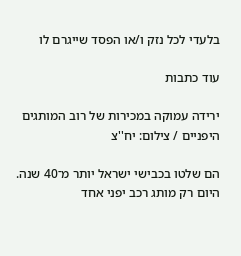בלעדי לכל נזק ו/או הפסד שייגרם לו

עוד כתבות

ירידה עמוקה במכירות של רוב המותגים היפניים / צילום: יח''צ

הם שלטו בכבישי ישראל יותר מ־40 שנה. היום רק מותג רכב יפני אחד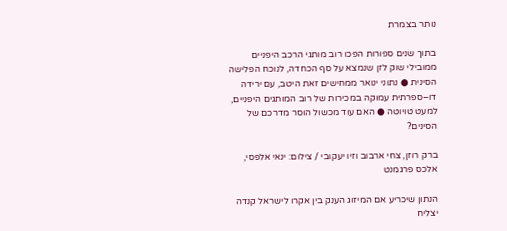נותר בצמרת

בתוך שנים ספורות הפכו רוב מותגי הרכב היפניים ממובילי שוק לזן שנמצא על סף הכחדה, לנוכח הפלישה הסינית ● נתוני ינואר ממחישים זאת היטב, עם ירידה דו–ספרתית עמוקה במכירות של רוב המותגים היפניים, למעט טויוטה ● האם עוד מכשול הוסר מדרכם של הסינים?

ברק רוזן, צחי ארבוב וזיו יעקובי / צילום: ינאי אלפסי, אלכס פרגמנט

הנתון שיכריע אם המיזוג הענק בין אקרו לישראל קנדה יצליח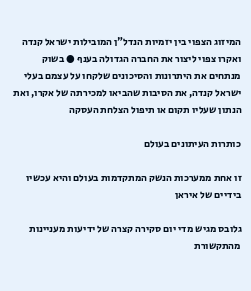המיזוג הצפוי בין יזמיות הנדל"ן המובילות ישראל קנדה ואקרו צפוי ליצור את החברה הגדולה בענף ● בשוק מנתחים את היתרונות והסיכונים שלקחו על עצמם בעלי ישראל קנדה, את הסיבות שהביאו למכירתה של אקרו, ואת הנתון שעליו תקום או תיפול הצלחת העסקה

כותרות העיתונים בעולם

זו אחת ממערכות הנשק המתקדמות בעולם והיא עכשיו בידיים של איראן

גלובס מגיש מדי יום סקירה קצרה של ידיעות מעניינות מהתקשורת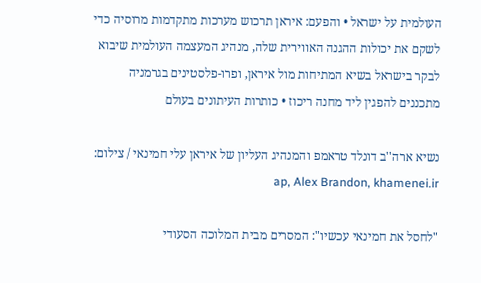העולמית על ישראל • והפעם: איראן תרכוש מערכות מתקדמות מרוסיה כדי לשקם את יכולות ההגנה האווירית שלה, מנהיג המעצמה העולמית שיבוא לבקר בישראל בשיא המתיחות מול איראן, ופרו-פלסטינים בגרמניה מתכננים להפגין ליד מחנה ריכוז • כותרות העיתונים בעולם

נשיא ארה''ב דונלד טראמפ והמנהיג העליון של איראן עלי חמינאי / צילום: ap, Alex Brandon, khamenei.ir

"לחסל את חמינאי עכשיו": המסרים מבית המלוכה הסעודי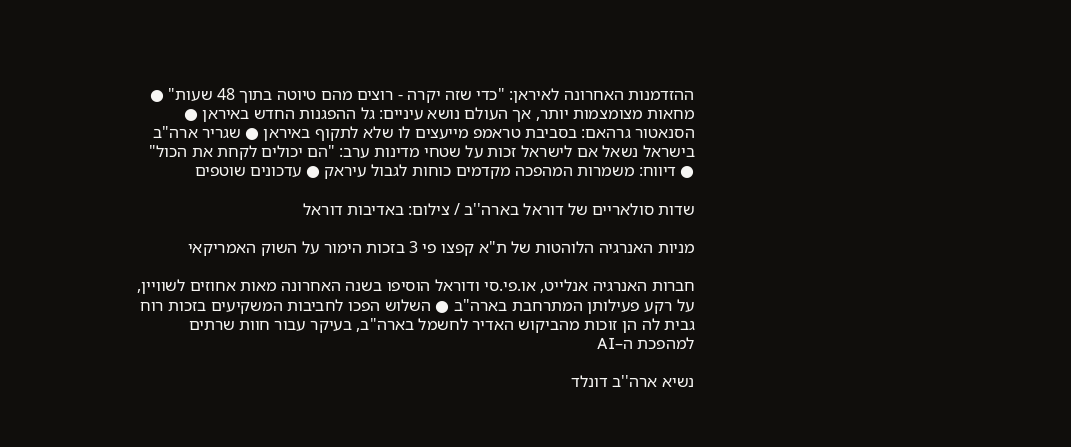ההזדמנות האחרונה לאיראן: "כדי שזה יקרה - רוצים מהם טיוטה בתוך 48 שעות" ● מחאות מצומצמות יותר, אך העולם נושא עיניים: גל ההפגנות החדש באיראן ● הסנאטור גרהאם: בסביבת טראמפ מייעצים לו שלא לתקוף באיראן ● שגריר ארה"ב בישראל נשאל אם לישראל זכות על שטחי מדינות ערב: "הם יכולים לקחת את הכול" ● דיווח: משמרות המהפכה מקדמים כוחות לגבול עיראק ● עדכונים שוטפים

שדות סולאריים של דוראל בארה''ב / צילום: באדיבות דוראל

מניות האנרגיה הלוהטות של ת"א קפצו פי 3 בזכות הימור על השוק האמריקאי

חברות האנרגיה אנלייט, או.פי.סי ודוראל הוסיפו בשנה האחרונה מאות אחוזים לשוויין, על רקע פעילותן המתרחבת בארה"ב ● השלוש הפכו לחביבות המשקיעים בזכות רוח גבית לה הן זוכות מהביקוש האדיר לחשמל בארה"ב, בעיקר עבור חוות שרתים למהפכת ה–AI

נשיא ארה''ב דונלד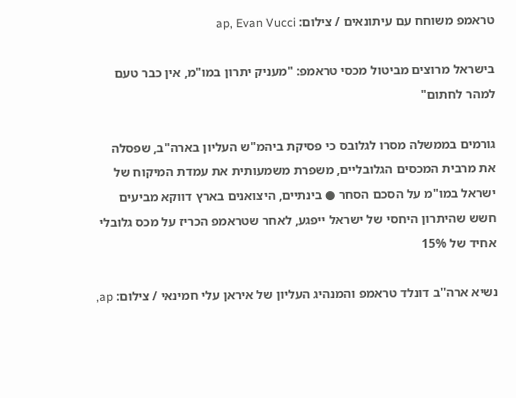טראמפ משוחח עם עיתונאים / צילום: ap, Evan Vucci

בישראל מרוצים מביטול מכסי טראמפ: "מעניק יתרון במו"מ, אין כבר טעם למהר לחתום"

גורמים בממשלה מסרו לגלובס כי פסיקת ביהמ"ש העליון בארה"ב, שפסלה את מרבית המכסים הגלובליים, משפרת משמעותית את עמדת המיקוח של ישראל במו"מ על הסכם הסחר ● בינתיים, היצואנים בארץ דווקא מביעים חשש שהיתרון היחסי של ישראל ייפגע, לאחר שטראמפ הכריז על מכס גלובלי אחיד של 15%

נשיא ארה''ב דונלד טראמפ והמנהיג העליון של איראן עלי חמינאי / צילום: ap,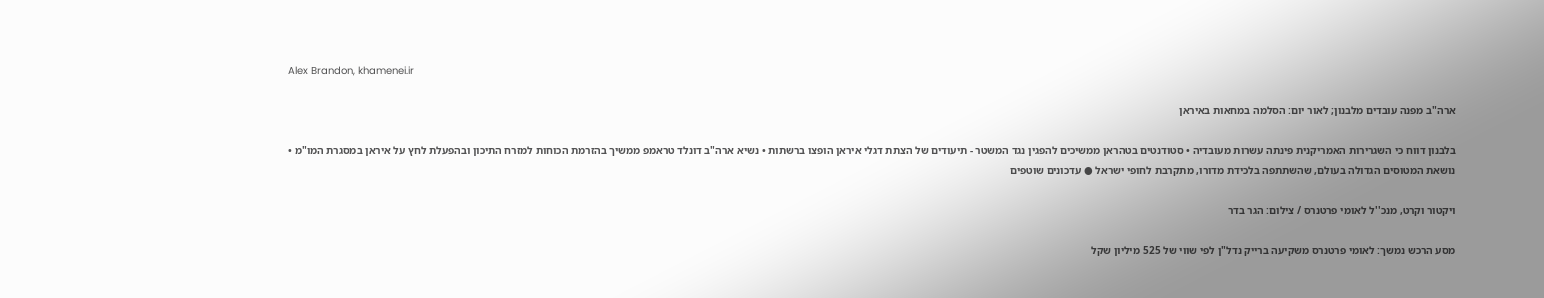Alex Brandon, khamenei.ir

ארה"ב מפנה עובדים מלבנון; לאור יום: הסלמה במחאות באיראן

בלבנון דווח כי השגרירות האמריקנית פינתה עשרות מעובדיה • סטודנטים בטהראן ממשיכים להפגין נגד המשטר - תיעודים של הצתת דגלי איראן הופצו ברשתות • נשיא ארה"ב דונלד טראמפ ממשיך בהזרמת הכוחות למזרח התיכון ובהפעלת לחץ על איראן במסגרת המו"מ • נושאת המטוסים הגדולה בעולם, שהשתתפה בלכידת מדורו, מתקרבת לחופי ישראל ● עדכונים שוטפים

ויקטור וקרט, מנכ''ל לאומי פרטנרס / צילום: הגר בדר

מסע הרכש נמשך: לאומי פרטנרס משקיעה ברייק נדל"ן לפי שווי של 525 מיליון שקל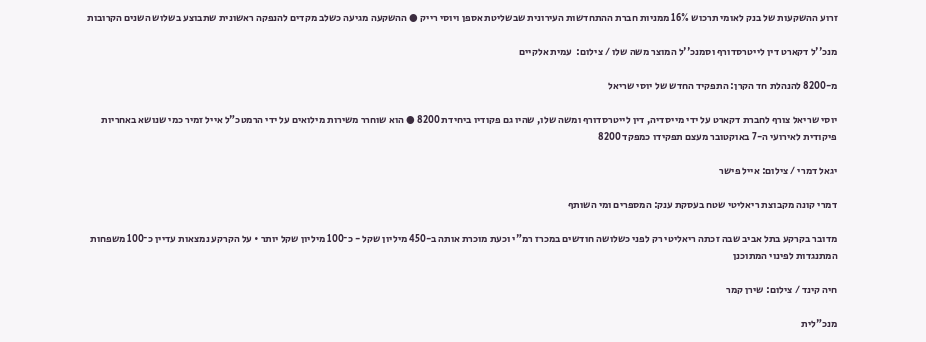זרוע ההשקעות של בנק לאומי תרכוש 16% ממניות חברת ההתחדשות העירונית שבשליטת אספן ויוסי רייק ● ההשקעה מגיעה כשלב מקדים להנפקה ראשונית שתבוצע בשלוש השנים הקרובות

מנכ''ל דקארט דין לייטרסדורף וסמנכ''ל המוצר משה שלו / צילום:  עמית אלקיים

מ-8200 להנהלת חד הקרן: התפקיד החדש של יוסי שריאל

יוסי שריאל צורף לחברת דקארט על ידי מייסדיה, דין לייטרסדורף ומשה שלו, שהיו גם פקודיו ביחידת 8200 ● הוא שוחרר משירות מילואים על ידי הרמטכ"ל אייל זמיר כמי שנושא באחריות פיקודית לאירועי ה-7 באוקטובר מעצם תפקידו כמפקד 8200

יגאל דמרי / צילום: אייל פישר

דמרי קונה מקבוצת ריאליטי שטח בעסקת ענק: המספרים ומי השותף

מדובר בקרקע בתל אביב שבה זכתה ריאליטי רק לפני כשלושה חודשים במכרז רמ"י וכעת מוכרת אותה ב-450 מיליון שקל - כ־100 מיליון שקל יותר • על הקרקע נמצאות עדיין כ־100 משפחות המתנגדות לפינוי המתוכנן

חיה קינד / צילום: שירן קמר

מנכ"לית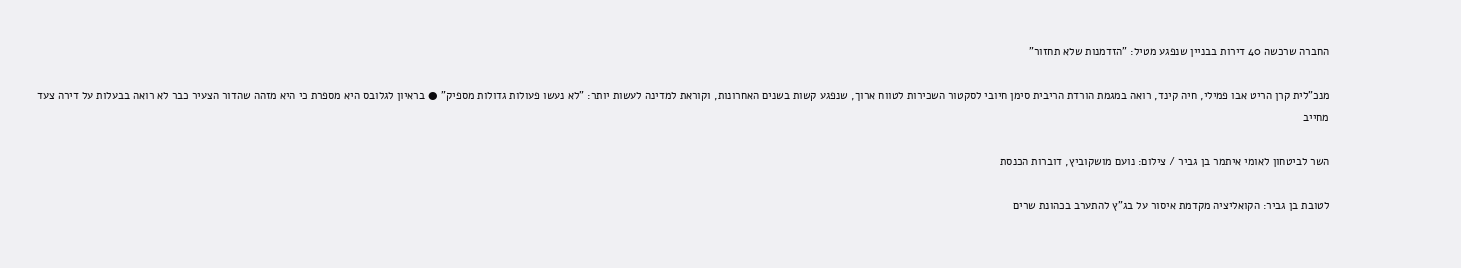החברה שרכשה 40 דירות בבניין שנפגע מטיל: "הזדמנות שלא תחזור"

מנכ"לית קרן הריט אבו פמילי, חיה קינד, רואה במגמת הורדת הריבית סימן חיובי לסקטור השכירות לטווח ארוך, שנפגע קשות בשנים האחרונות, וקוראת למדינה לעשות יותר: "לא נעשו פעולות גדולות מספיק" ● בראיון לגלובס היא מספרת כי היא מזהה שהדור הצעיר כבר לא רואה בבעלות על דירה צעד מחייב

השר לביטחון לאומי איתמר בן גביר / צילום: נועם מושקוביץ, דוברות הכנסת

לטובת בן גביר: הקואליציה מקדמת איסור על בג"ץ להתערב בכהונת שרים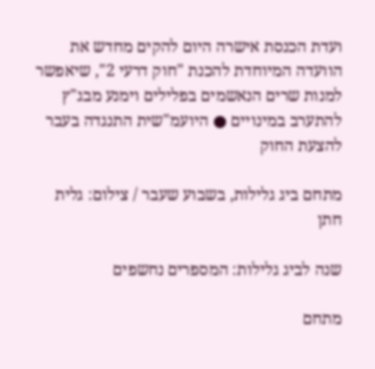ועדת הכנסת אישרה היום להקים מחדש את הוועדה המיוחדת להכנת "חוק דרעי 2", שיאפשר למנות שרים הנאשמים בפלילים וימנע מבג"ץ להתערב במינויים ● היועמ"שית התנגדה בעבר להצעת החוק

מתחם ביג גלילות, בשבוע שעבר / צילום: גלית חתן

שנה לביג גלילות: המספרים נחשפים

מתחם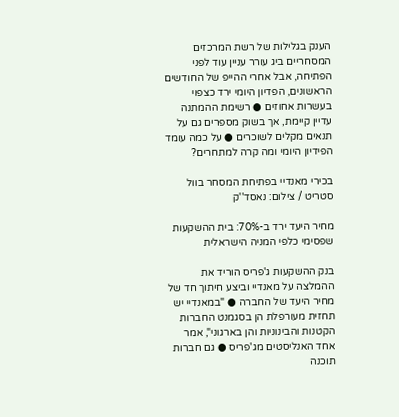הענק בגלילות של רשת המרכזים המסחריים ביג עורר עניין עוד לפני הפתיחה, אבל אחרי ההייפ של החודשים הראשונים, הפדיון היומי ירד כצפוי בעשרות אחוזים ● רשימת ההמתנה עדיין קיימת, אך בשוק מספרים גם על תנאים מקלים לשוכרים ● על כמה עומד הפידיון היומי ומה קרה למתחרים?

בכירי מאנדיי בפתיחת המסחר בוול סטריט / צילום: נאסד''ק

מחיר היעד ירד ב-70%: בית ההשקעות שפסימי כלפי המניה הישראלית

בנק ההשקעות ג'פריס הוריד את ההמלצה על מאנדיי וביצע חיתוך חד של מחיר היעד של החברה ● "במאנדיי יש תחזית מעורפלת הן בסגמנט החברות הקטנות והבינוניות והן בארגוני", אמר אחד האנליסטים מג'פריס ● גם חברות תוכנה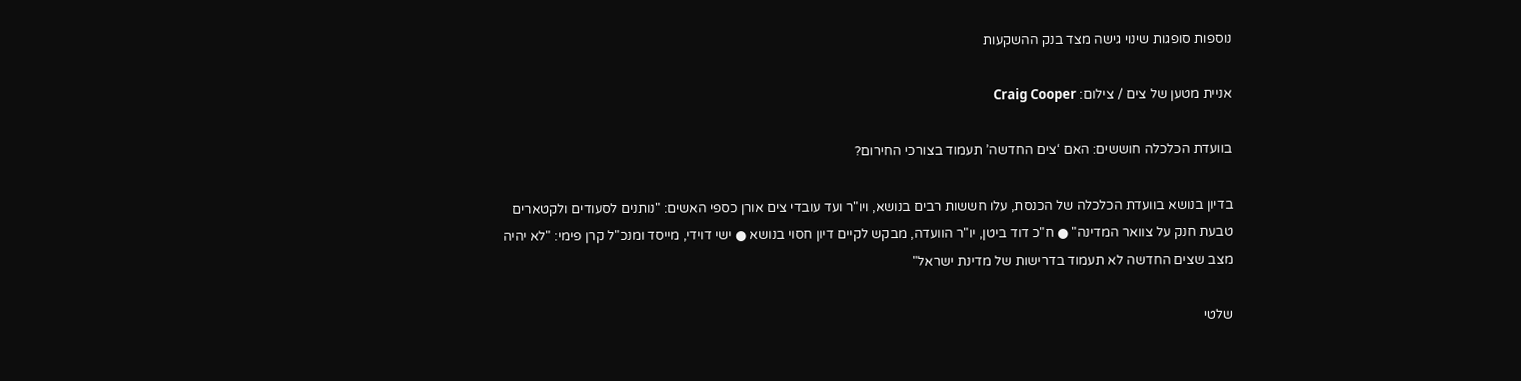נוספות סופגות שינוי גישה מצד בנק ההשקעות

אניית מטען של צים / צילום: Craig Cooper

בוועדת הכלכלה חוששים: האם ‘צים החדשה’ תעמוד בצורכי החירום?

בדיון בנושא בוועדת הכלכלה של הכנסת, עלו חששות רבים בנושא, ויו"ר ועד עובדי צים אורן כספי האשים: "נותנים לסעודים ולקטארים טבעת חנק על צוואר המדינה" ● ח"כ דוד ביטן, יו"ר הוועדה, מבקש לקיים דיון חסוי בנושא ● ישי דוידי, מייסד ומנכ"ל קרן פימי: "לא יהיה מצב שצים החדשה לא תעמוד בדרישות של מדינת ישראל"

שלטי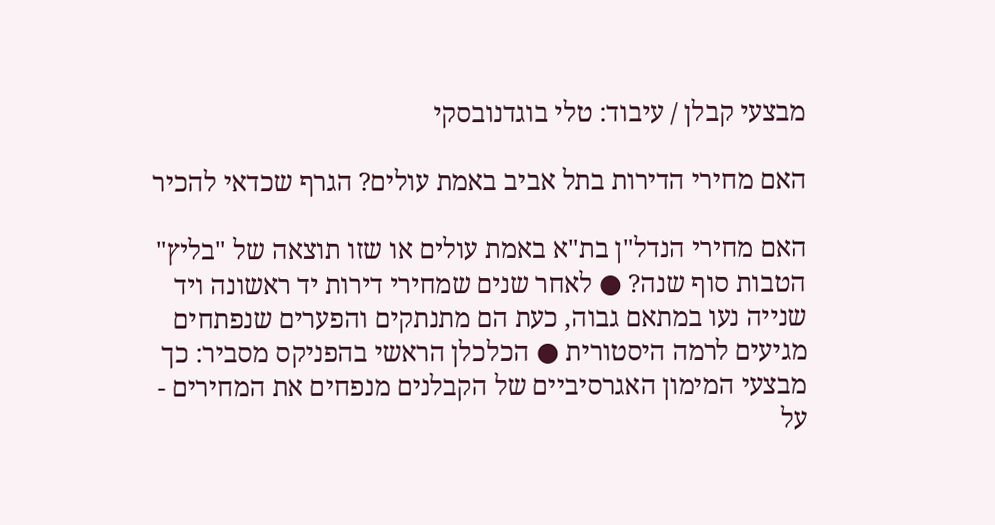מבצעי קבלן / עיבוד: טלי בוגדנובסקי

האם מחירי הדירות בתל אביב באמת עולים? הגרף שכדאי להכיר

האם מחירי הנדל"ן בת"א באמת עולים או שזו תוצאה של "בליץ" הטבות סוף שנה? ● לאחר שנים שמחירי דירות יד ראשונה ויד שנייה נעו במתאם גבוה, כעת הם מתנתקים והפערים שנפתחים מגיעים לרמה היסטורית ● הכלכלן הראשי בהפניקס מסביר: כך מבצעי המימון האגרסיביים של הקבלנים מנפחים את המחירים - על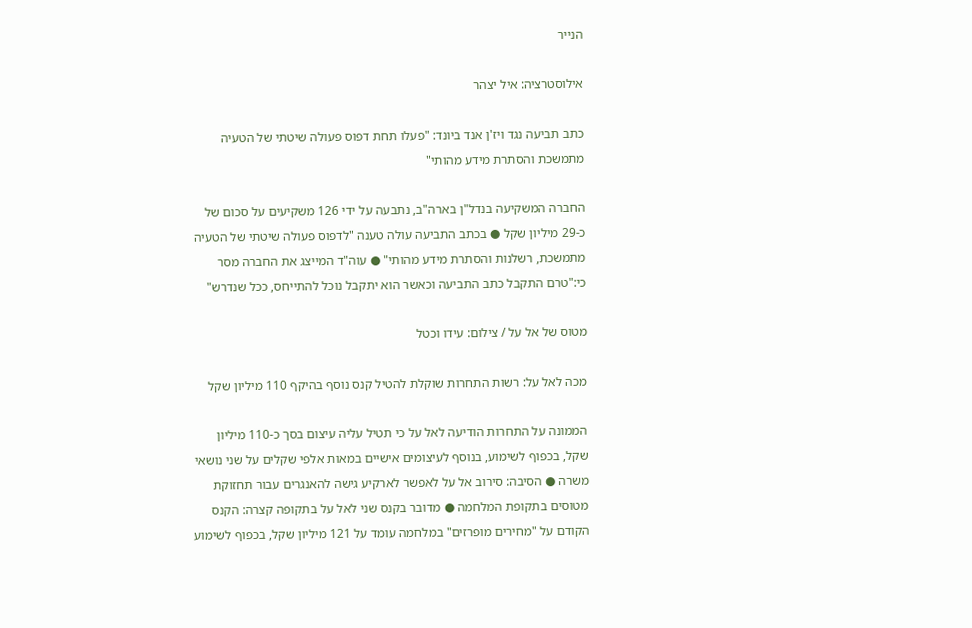הנייר

אילוסטרציה: איל יצהר

כתב תביעה נגד ויז'ן אנד ביונד: "פעלו תחת דפוס פעולה שיטתי של הטעיה מתמשכת והסתרת מידע מהותי"

החברה המשקיעה בנדל"ן בארה"ב, נתבעה על ידי 126 משקיעים על סכום של כ-29 מיליון שקל ● בכתב התביעה עולה טענה "לדפוס פעולה שיטתי של הטעיה מתמשכת, רשלנות והסתרת מידע מהותי" ● עוה"ד המייצג את החברה מסר כי:"טרם התקבל כתב התביעה וכאשר הוא יתקבל נוכל להתייחס, ככל שנדרש"

מטוס של אל על / צילום: עידו וכטל

מכה לאל על: רשות התחרות שוקלת להטיל קנס נוסף בהיקף 110 מיליון שקל

הממונה על התחרות הודיעה לאל על כי תטיל עליה עיצום בסך כ-110 מיליון שקל, בכפוף לשימוע, בנוסף לעיצומים אישיים במאות אלפי שקלים על שני נושאי משרה ● הסיבה: סירוב אל על לאפשר לארקיע גישה להאנגרים עבור תחזוקת מטוסים בתקופת המלחמה ● מדובר בקנס שני לאל על בתקופה קצרה: הקנס הקודם על "מחירים מופרזים" במלחמה עומד על 121 מיליון שקל, בכפוף לשימוע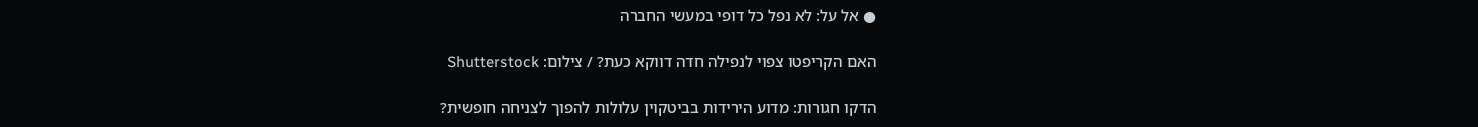● אל על: לא נפל כל דופי במעשי החברה

האם הקריפטו צפוי לנפילה חדה דווקא כעת? / צילום: Shutterstock

הדקו חגורות: מדוע הירידות בביטקוין עלולות להפוך לצניחה חופשית?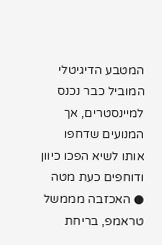המטבע הדיגיטלי המוביל כבר נכנס למיינסטרים, אך המנועים שדחפו אותו לשיא הפכו כיוון ודוחפים כעת מטה ● האכזבה מממשל טראמפ, בריחת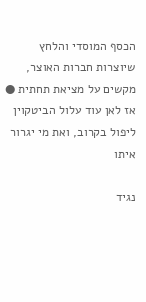הכסף המוסדי והלחץ שיוצרות חברות האוצר, מקשים על מציאת תחתית ● אז לאן עוד עלול הביטקוין ליפול בקרוב, ואת מי יגרור איתו

נגיד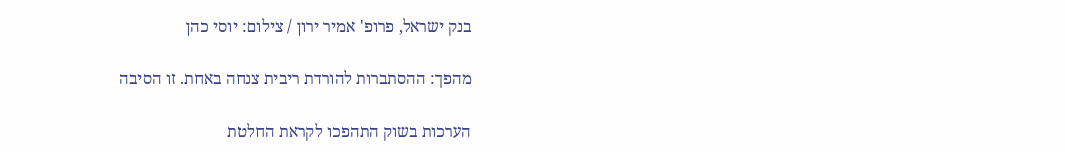בנק ישראל, פרופ' אמיר ירון / צילום: יוסי כהן

מהפך: ההסתברות להורדת ריבית צנחה באחת. זו הסיבה

הערכות בשוק התהפכו לקראת החלטת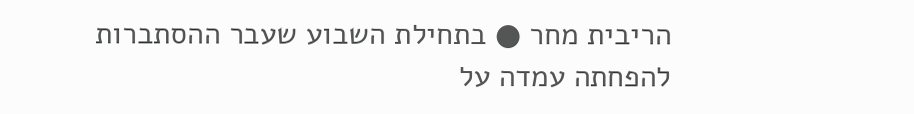הריבית מחר ● בתחילת השבוע שעבר ההסתברות להפחתה עמדה על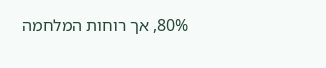80%, אך רוחות המלחמה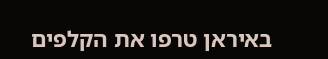באיראן טרפו את הקלפים